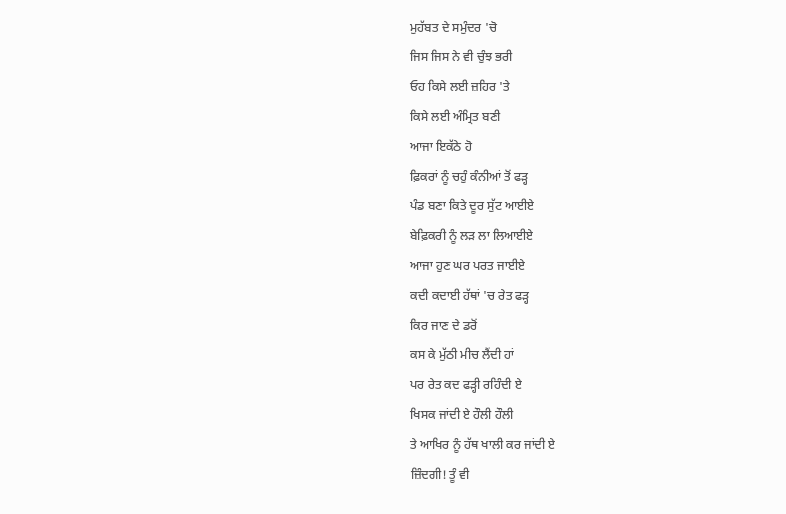ਮੁਹੱਬਤ ਦੇ ਸਮੁੰਦਰ 'ਚੋ
ਜਿਸ ਜਿਸ ਨੇ ਵੀ ਚੁੰਝ ਭਰੀ
ਓਹ ਕਿਸੇ ਲਈ ਜ਼ਹਿਰ 'ਤੇ
ਕਿਸੇ ਲਈ ਅੰਮ੍ਰਿਤ ਬਣੀ
ਆਜਾ ਇਕੱਠੇ ਹੋ
ਫ਼ਿਕਰਾਂ ਨੂੰ ਚਹੁੰ ਕੰਨੀਆਂ ਤੋਂ ਫੜ੍ਹ
ਪੰਡ ਬਣਾ ਕਿਤੇ ਦੂਰ ਸੁੱਟ ਆਈਏ
ਬੇਫ਼ਿਕਰੀ ਨੂੰ ਲੜ ਲਾ ਲਿਆਈਏ
ਆਜਾ ਹੁਣ ਘਰ ਪਰਤ ਜਾਈਏ
ਕਦੀ ਕਦਾਈ ਹੱਥਾਂ 'ਚ ਰੇਤ ਫੜ੍ਹ
ਕਿਰ ਜਾਣ ਦੇ ਡਰੋਂ
ਕਸ ਕੇ ਮੁੱਠੀ ਮੀਚ ਲੈਂਦੀ ਹਾਂ
ਪਰ ਰੇਤ ਕਦ ਫੜ੍ਹੀ ਰਹਿੰਦੀ ਏ
ਖਿਸਕ ਜਾਂਦੀ ਏ ਹੌਲੀ ਹੌਲੀ
ਤੇ ਆਖਿਰ ਨੂੰ ਹੱਥ ਖਾਲੀ ਕਰ ਜਾਂਦੀ ਏ
ਜ਼ਿੰਦਗੀ! ਤੂੰ ਵੀ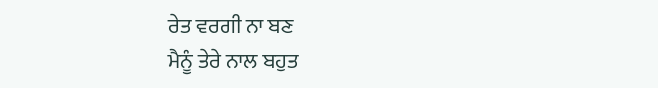ਰੇਤ ਵਰਗੀ ਨਾ ਬਣ
ਮੈਨੂੰ ਤੇਰੇ ਨਾਲ ਬਹੁਤ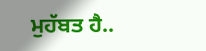ਮੁਹੱਬਤ ਹੈ..